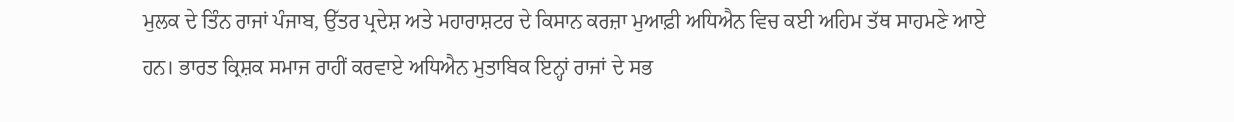ਮੁਲਕ ਦੇ ਤਿੰਨ ਰਾਜਾਂ ਪੰਜਾਬ, ਉੱਤਰ ਪ੍ਰਦੇਸ਼ ਅਤੇ ਮਹਾਰਾਸ਼ਟਰ ਦੇ ਕਿਸਾਨ ਕਰਜ਼ਾ ਮੁਆਫ਼ੀ ਅਧਿਐਨ ਵਿਚ ਕਈ ਅਹਿਮ ਤੱਥ ਸਾਹਮਣੇ ਆਏ ਹਨ। ਭਾਰਤ ਕ੍ਰਿਸ਼ਕ ਸਮਾਜ ਰਾਹੀਂ ਕਰਵਾਏ ਅਧਿਐਨ ਮੁਤਾਬਿਕ ਇਨ੍ਹਾਂ ਰਾਜਾਂ ਦੇ ਸਭ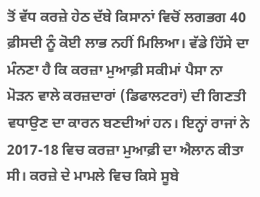ਤੋਂ ਵੱਧ ਕਰਜ਼ੇ ਹੇਠ ਦੱਬੇ ਕਿਸਾਨਾਂ ਵਿਚੋਂ ਲਗਭਗ 40 ਫ਼ੀਸਦੀ ਨੂੰ ਕੋਈ ਲਾਭ ਨਹੀਂ ਮਿਲਿਆ। ਵੱਡੇ ਹਿੱਸੇ ਦਾ ਮੰਨਣਾ ਹੈ ਕਿ ਕਰਜ਼ਾ ਮੁਆਫ਼ੀ ਸਕੀਮਾਂ ਪੈਸਾ ਨਾ ਮੋੜਨ ਵਾਲੇ ਕਰਜ਼ਦਾਰਾਂ (ਡਿਫਾਲਟਰਾਂ) ਦੀ ਗਿਣਤੀ ਵਧਾਉਣ ਦਾ ਕਾਰਨ ਬਣਦੀਆਂ ਹਨ। ਇਨ੍ਹਾਂ ਰਾਜਾਂ ਨੇ 2017-18 ਵਿਚ ਕਰਜ਼ਾ ਮੁਆਫ਼ੀ ਦਾ ਐਲਾਨ ਕੀਤਾ ਸੀ। ਕਰਜ਼ੇ ਦੇ ਮਾਮਲੇ ਵਿਚ ਕਿਸੇ ਸੂਬੇ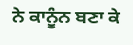ਨੇ ਕਾਨੂੰਨ ਬਣਾ ਕੇ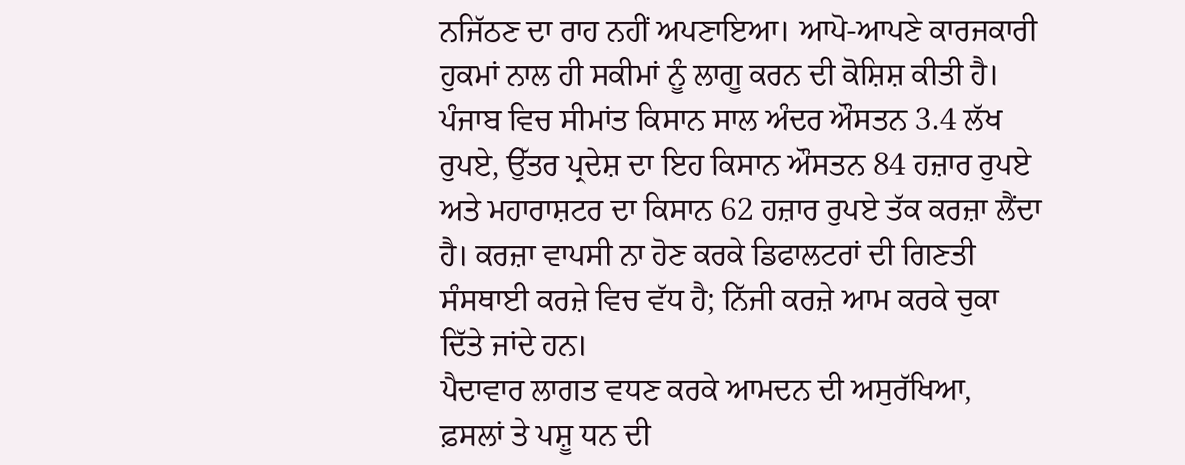ਨਜਿੱਠਣ ਦਾ ਰਾਹ ਨਹੀਂ ਅਪਣਾਇਆ। ਆਪੋ-ਆਪਣੇ ਕਾਰਜਕਾਰੀ ਹੁਕਮਾਂ ਨਾਲ ਹੀ ਸਕੀਮਾਂ ਨੂੰ ਲਾਗੂ ਕਰਨ ਦੀ ਕੋਸ਼ਿਸ਼ ਕੀਤੀ ਹੈ। ਪੰਜਾਬ ਵਿਚ ਸੀਮਾਂਤ ਕਿਸਾਨ ਸਾਲ ਅੰਦਰ ਔਸਤਨ 3.4 ਲੱਖ ਰੁਪਏ, ਉੱਤਰ ਪ੍ਰਦੇਸ਼ ਦਾ ਇਹ ਕਿਸਾਨ ਔਸਤਨ 84 ਹਜ਼ਾਰ ਰੁਪਏ ਅਤੇ ਮਹਾਰਾਸ਼ਟਰ ਦਾ ਕਿਸਾਨ 62 ਹਜ਼ਾਰ ਰੁਪਏ ਤੱਕ ਕਰਜ਼ਾ ਲੈਂਦਾ ਹੈ। ਕਰਜ਼ਾ ਵਾਪਸੀ ਨਾ ਹੋਣ ਕਰਕੇ ਡਿਫਾਲਟਰਾਂ ਦੀ ਗਿਣਤੀ ਸੰਸਥਾਈ ਕਰਜ਼ੇ ਵਿਚ ਵੱਧ ਹੈ; ਨਿੱਜੀ ਕਰਜ਼ੇ ਆਮ ਕਰਕੇ ਚੁਕਾ ਦਿੱਤੇ ਜਾਂਦੇ ਹਨ।
ਪੈਦਾਵਾਰ ਲਾਗਤ ਵਧਣ ਕਰਕੇ ਆਮਦਨ ਦੀ ਅਸੁਰੱਖਿਆ, ਫ਼ਸਲਾਂ ਤੇ ਪਸ਼ੂ ਧਨ ਦੀ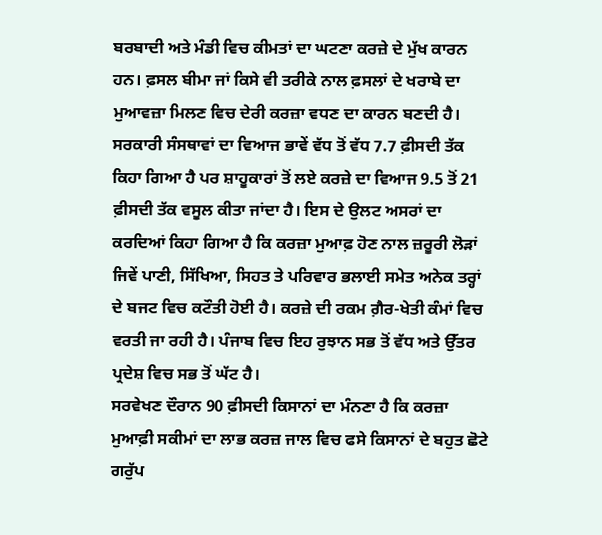ਬਰਬਾਦੀ ਅਤੇ ਮੰਡੀ ਵਿਚ ਕੀਮਤਾਂ ਦਾ ਘਟਣਾ ਕਰਜ਼ੇ ਦੇ ਮੁੱਖ ਕਾਰਨ ਹਨ। ਫ਼ਸਲ ਬੀਮਾ ਜਾਂ ਕਿਸੇ ਵੀ ਤਰੀਕੇ ਨਾਲ ਫ਼ਸਲਾਂ ਦੇ ਖਰਾਬੇ ਦਾ ਮੁਆਵਜ਼ਾ ਮਿਲਣ ਵਿਚ ਦੇਰੀ ਕਰਜ਼ਾ ਵਧਣ ਦਾ ਕਾਰਨ ਬਣਦੀ ਹੈ। ਸਰਕਾਰੀ ਸੰਸਥਾਵਾਂ ਦਾ ਵਿਆਜ ਭਾਵੇਂ ਵੱਧ ਤੋਂ ਵੱਧ 7.7 ਫ਼ੀਸਦੀ ਤੱਕ ਕਿਹਾ ਗਿਆ ਹੈ ਪਰ ਸ਼ਾਹੂਕਾਰਾਂ ਤੋਂ ਲਏ ਕਰਜ਼ੇ ਦਾ ਵਿਆਜ 9.5 ਤੋਂ 21 ਫ਼ੀਸਦੀ ਤੱਕ ਵਸੂਲ ਕੀਤਾ ਜਾਂਦਾ ਹੈ। ਇਸ ਦੇ ਉਲਟ ਅਸਰਾਂ ਦਾ ਕਰਦਿਆਂ ਕਿਹਾ ਗਿਆ ਹੈ ਕਿ ਕਰਜ਼ਾ ਮੁਆਫ਼ ਹੋਣ ਨਾਲ ਜ਼ਰੂਰੀ ਲੋੜਾਂ ਜਿਵੇਂ ਪਾਣੀ, ਸਿੱਖਿਆ, ਸਿਹਤ ਤੇ ਪਰਿਵਾਰ ਭਲਾਈ ਸਮੇਤ ਅਨੇਕ ਤਰ੍ਹਾਂ ਦੇ ਬਜਟ ਵਿਚ ਕਟੌਤੀ ਹੋਈ ਹੈ। ਕਰਜ਼ੇ ਦੀ ਰਕਮ ਗ਼ੈਰ-ਖੇਤੀ ਕੰਮਾਂ ਵਿਚ ਵਰਤੀ ਜਾ ਰਹੀ ਹੈ। ਪੰਜਾਬ ਵਿਚ ਇਹ ਰੁਝਾਨ ਸਭ ਤੋਂ ਵੱਧ ਅਤੇ ਉੱਤਰ ਪ੍ਰਦੇਸ਼ ਵਿਚ ਸਭ ਤੋਂ ਘੱਟ ਹੈ।
ਸਰਵੇਖਣ ਦੌਰਾਨ 90 ਫ਼ੀਸਦੀ ਕਿਸਾਨਾਂ ਦਾ ਮੰਨਣਾ ਹੈ ਕਿ ਕਰਜ਼ਾ ਮੁਆਫ਼ੀ ਸਕੀਮਾਂ ਦਾ ਲਾਭ ਕਰਜ਼ ਜਾਲ ਵਿਚ ਫਸੇ ਕਿਸਾਨਾਂ ਦੇ ਬਹੁਤ ਛੋਟੇ ਗਰੁੱਪ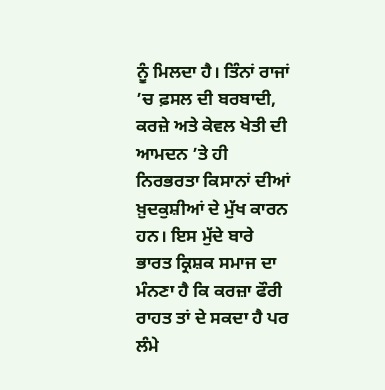ਨੂੰ ਮਿਲਦਾ ਹੈ। ਤਿੰਨਾਂ ਰਾਜਾਂ ’ਚ ਫ਼ਸਲ ਦੀ ਬਰਬਾਦੀ, ਕਰਜ਼ੇ ਅਤੇ ਕੇਵਲ ਖੇਤੀ ਦੀ ਆਮਦਨ ’ਤੇ ਹੀ ਨਿਰਭਰਤਾ ਕਿਸਾਨਾਂ ਦੀਆਂ ਖ਼ੁਦਕੁਸ਼ੀਆਂ ਦੇ ਮੁੱਖ ਕਾਰਨ ਹਨ। ਇਸ ਮੁੱਦੇ ਬਾਰੇ ਭਾਰਤ ਕ੍ਰਿਸ਼ਕ ਸਮਾਜ ਦਾ ਮੰਨਣਾ ਹੈ ਕਿ ਕਰਜ਼ਾ ਫੌਰੀ ਰਾਹਤ ਤਾਂ ਦੇ ਸਕਦਾ ਹੈ ਪਰ ਲੰਮੇ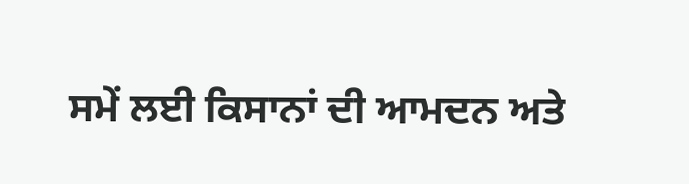ਸਮੇਂ ਲਈ ਕਿਸਾਨਾਂ ਦੀ ਆਮਦਨ ਅਤੇ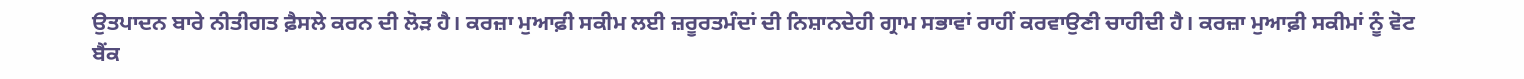ਉਤਪਾਦਨ ਬਾਰੇ ਨੀਤੀਗਤ ਫ਼ੈਸਲੇ ਕਰਨ ਦੀ ਲੋੜ ਹੈ। ਕਰਜ਼ਾ ਮੁਆਫ਼ੀ ਸਕੀਮ ਲਈ ਜ਼ਰੂਰਤਮੰਦਾਂ ਦੀ ਨਿਸ਼ਾਨਦੇਹੀ ਗ੍ਰਾਮ ਸਭਾਵਾਂ ਰਾਹੀਂ ਕਰਵਾਉਣੀ ਚਾਹੀਦੀ ਹੈ। ਕਰਜ਼ਾ ਮੁਆਫ਼ੀ ਸਕੀਮਾਂ ਨੂੰ ਵੋਟ ਬੈਂਕ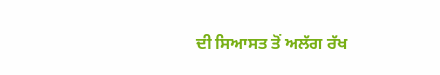ਦੀ ਸਿਆਸਤ ਤੋਂ ਅਲੱਗ ਰੱਖ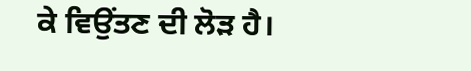ਕੇ ਵਿਉਂਤਣ ਦੀ ਲੋੜ ਹੈ।